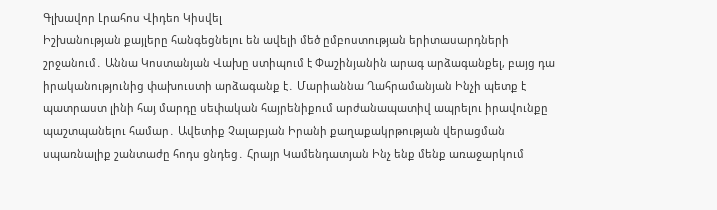Գլխավոր Լրահոս Վիդեո Կիսվել
Իշխանության քայլերը հանգեցնելու են ավելի մեծ ըմբոստության երիտասարդների շրջանում․ Աննա Կոստանյան Վախը ստիպում է Փաշինյանին արագ արձագանքել, բայց դա իրականությունից փախուստի արձագանք է․ Մարիաննա Ղահրամանյան Ինչի պետք է պատրաստ լինի հայ մարդը սեփական հայրենիքում արժանապատիվ ապրելու իրավունքը պաշտպանելու համար․ Ավետիք Չալաբյան Իրանի քաղաքակրթության վերացման սպառնալիք շանտաժը հոդս ցնդեց․ Հրայր Կամենդատյան Ինչ ենք մենք առաջարկում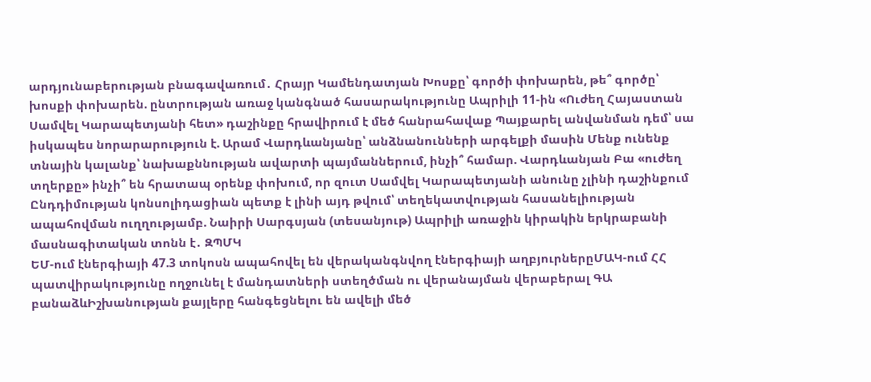արդյունաբերության բնագավառում․ Հրայր Կամենդատյան Խոսքը՝ գործի փոխարեն, թե՞ գործը՝ խոսքի փոխարեն. ընտրության առաջ կանգնած հասարակությունը Ապրիլի 11-ին «Ուժեղ Հայաստան Սամվել Կարապետյանի հետ» դաշինքը հրավիրում է մեծ հանրահավաք Պայքարել անվանման դեմ՝ սա իսկապես նորարարություն է. Արամ Վարդևանյանը՝ անձնանունների արգելքի մասին Մենք ունենք տնային կալանք՝ նախաքննության ավարտի պայմաններում, ինչի՞ համար. Վարդևանյան Բա «ուժեղ տղերքը» ինչի՞ են հրատապ օրենք փոխում, որ զուտ Սամվել Կարապետյանի անունը չլինի դաշինքում Ընդդիմության կոնսոլիդացիան պետք է լինի այդ թվում՝ տեղեկատվության հասանելիության ապահովման ուղղությամբ. Նաիրի Սարգսյան (տեսանյութ) Ապրիլի առաջին կիրակին երկրաբանի մասնագիտական տոնն է․ ԶՊՄԿ
ԵՄ-ում էներգիայի 47.3 տոկոսն ապահովել են վերականգնվող էներգիայի աղբյուրներըՄԱԿ-ում ՀՀ պատվիրակությունը ողջունել է մանդատների ստեղծման ու վերանայման վերաբերալ ԳԱ բանաձևԻշխանության քայլերը հանգեցնելու են ավելի մեծ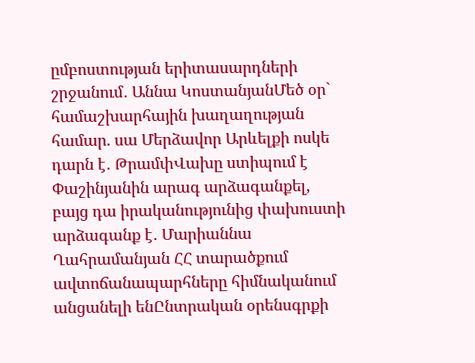ըմբոստության երիտասարդների շրջանում․ Աննա ԿոստանյանՄեծ օր` համաշխարհային խաղաղության համար. սա Մերձավոր Արևելքի ոսկե դարն է․ ԹրամփՎախը ստիպում է Փաշինյանին արագ արձագանքել, բայց դա իրականությունից փախուստի արձագանք է․ Մարիաննա Ղահրամանյան ՀՀ տարածքում ավտոճանապարհները հիմնականում անցանելի ենԸնտրական օրենսգրքի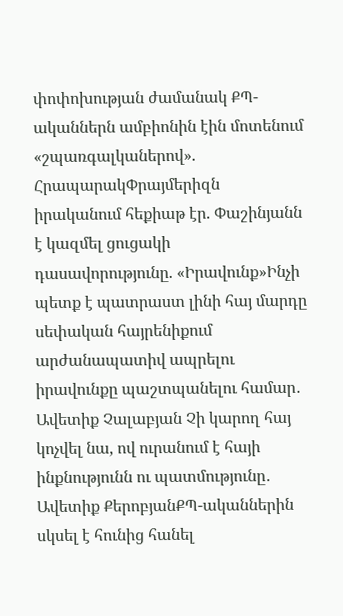փոփոխության ժամանակ ՔՊ-ականներն ամբիոնին էին մոտենում «շպառգալկաներով». ՀրապարակՓրայմերիզն իրականում հեքիաթ էր. Փաշինյանն է կազմել ցուցակի դասավորությունը. «Իրավունք»Ինչի պետք է պատրաստ լինի հայ մարդը սեփական հայրենիքում արժանապատիվ ապրելու իրավունքը պաշտպանելու համար․ Ավետիք Չալաբյան Չի կարող հայ կոչվել նա, ով ուրանում է հայի ինքնությունն ու պատմությունը․ Ավետիք ՔերոբյանՔՊ-ականներին սկսել է հունից հանել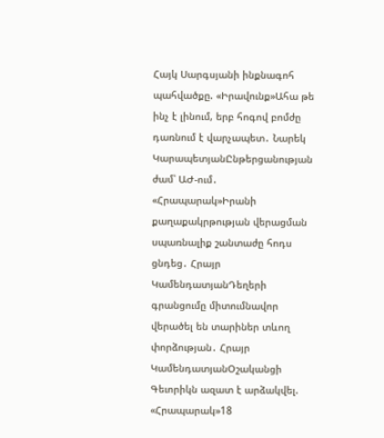Հայկ Սարգսյանի ինքնագոհ պահվածքը. «Իրավունք»Ահա թե ինչ է լինում, երբ հոգով բոմժը դառնում է վարչապետ․ Նարեկ ԿարապետյանԸնթերցանության ժամ՝ ԱԺ-ում․ «Հրապարակ»Իրանի քաղաքակրթության վերացման սպառնալիք շանտաժը հոդս ցնդեց․ Հրայր ԿամենդատյանԴեղերի գրանցումը միտումնավոր վերածել են տարիներ տևող փորձության․ Հրայր ԿամենդատյանՕշականցի Գեւորիկն ազատ է արձակվել. «Հրապարակ»18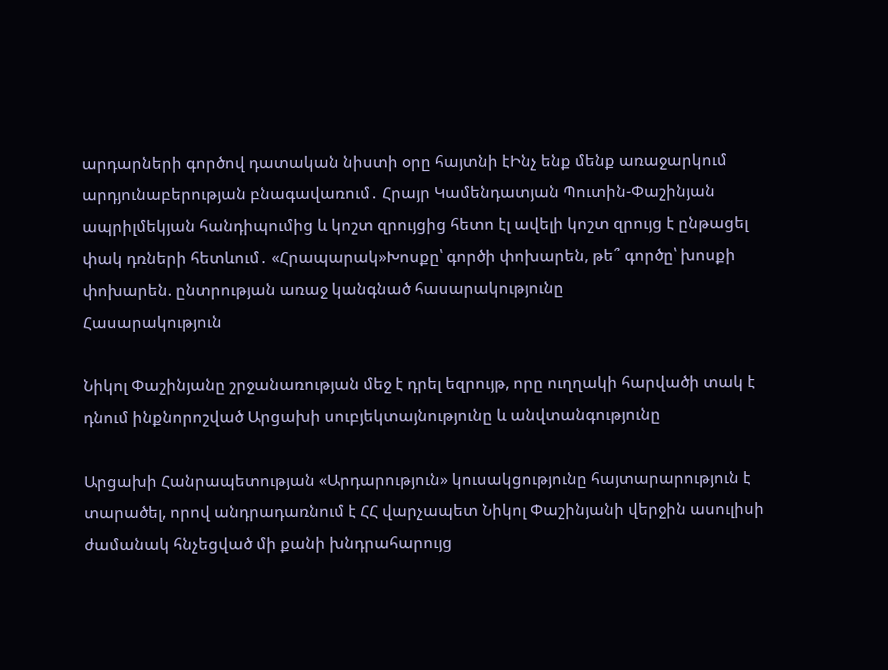արդարների գործով դատական նիստի օրը հայտնի էԻնչ ենք մենք առաջարկում արդյունաբերության բնագավառում․ Հրայր Կամենդատյան Պուտին-Փաշինյան ապրիլմեկյան հանդիպումից և կոշտ զրույցից հետո էլ ավելի կոշտ զրույց է ընթացել փակ դռների հետևում․ «Հրապարակ»Խոսքը՝ գործի փոխարեն, թե՞ գործը՝ խոսքի փոխարեն. ընտրության առաջ կանգնած հասարակությունը
Հասարակություն

Նիկոլ Փաշինյանը շրջանառության մեջ է դրել եզրույթ, որը ուղղակի հարվածի տակ է դնում ինքնորոշված Արցախի սուբյեկտայնությունը և անվտանգությունը

Արցախի Հանրապետության «Արդարություն» կուսակցությունը հայտարարություն է տարածել, որով անդրադառնում է ՀՀ վարչապետ Նիկոլ Փաշինյանի վերջին ասուլիսի ժամանակ հնչեցված մի քանի խնդրահարույց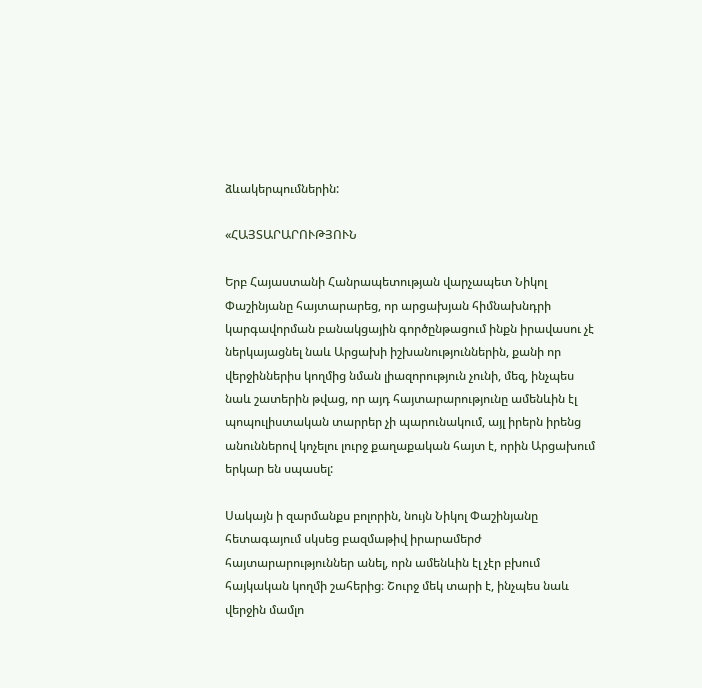ձևակերպումներին:

«ՀԱՅՏԱՐԱՐՈՒԹՅՈՒՆ

Երբ Հայաստանի Հանրապետության վարչապետ Նիկոլ Փաշինյանը հայտարարեց, որ արցախյան հիմնախնդրի կարգավորման բանակցային գործընթացում ինքն իրավասու չէ ներկայացնել նաև Արցախի իշխանություններին, քանի որ վերջիններիս կողմից նման լիազորություն չունի, մեզ, ինչպես նաև շատերին թվաց, որ այդ հայտարարությունը ամենևին էլ պոպուլիստական տարրեր չի պարունակում, այլ իրերն իրենց անուններով կոչելու լուրջ քաղաքական հայտ է, որին Արցախում երկար են սպասել:

Սակայն ի զարմանքս բոլորին, նույն Նիկոլ Փաշինյանը հետագայում սկսեց բազմաթիվ իրարամերժ հայտարարություններ անել, որն ամենևին էլ չէր բխում հայկական կողմի շահերից։ Շուրջ մեկ տարի է, ինչպես նաև վերջին մամլո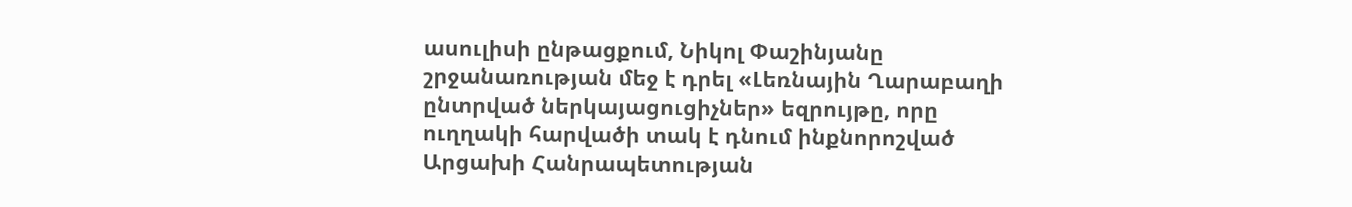ասուլիսի ընթացքում, Նիկոլ Փաշինյանը շրջանառության մեջ է դրել «Լեռնային Ղարաբաղի ընտրված ներկայացուցիչներ» եզրույթը, որը ուղղակի հարվածի տակ է դնում ինքնորոշված Արցախի Հանրապետության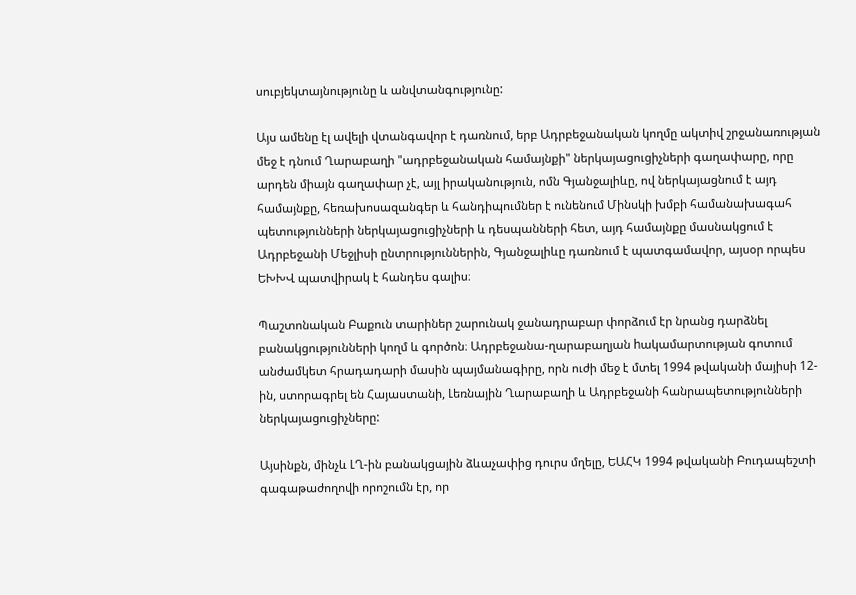սուբյեկտայնությունը և անվտանգությունը:

Այս ամենը էլ ավելի վտանգավոր է դառնում, երբ Ադրբեջանական կողմը ակտիվ շրջանառության մեջ է դնում Ղարաբաղի "ադրբեջանական համայնքի" ներկայացուցիչների գաղափարը, որը արդեն միայն գաղափար չէ, այլ իրականություն, ոմն Գյանջալիևը, ով ներկայացնում է այդ համայնքը, հեռախոսազանգեր և հանդիպումներ է ունենում Մինսկի խմբի համանախագահ պետությունների ներկայացուցիչների և դեսպանների հետ, այդ համայնքը մասնակցում է Ադրբեջանի Մեջլիսի ընտրություններին, Գյանջալիևը դառնում է պատգամավոր, այսօր որպես ԵԽԽՎ պատվիրակ է հանդես գալիս։

Պաշտոնական Բաքուն տարիներ շարունակ ջանադրաբար փորձում էր նրանց դարձնել բանակցությունների կողմ և գործոն։ Ադրբեջանա-ղարաբաղյան hակամարտության գոտում անժամկետ հրադադարի մասին պայմանագիրը, որն ուժի մեջ է մտել 1994 թվականի մայիսի 12-ին, ստորագրել են Հայաստանի, Լեռնային Ղարաբաղի և Ադրբեջանի հանրապետությունների ներկայացուցիչները:

Այսինքն, մինչև ԼՂ-ին բանակցային ձևաչափից դուրս մղելը, ԵԱՀԿ 1994 թվականի Բուդապեշտի գագաթաժողովի որոշումն էր, որ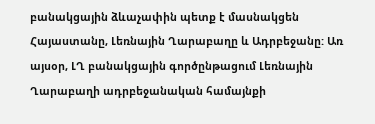բանակցային ձևաչափին պետք է մասնակցեն Հայաստանը, Լեռնային Ղարաբաղը և Ադրբեջանը: Առ այսօր, ԼՂ բանակցային գործընթացում Լեռնային Ղարաբաղի ադրբեջանական համայնքի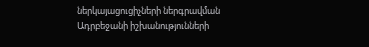ներկայացուցիչների ներգրավման Ադրբեջանի իշխանությունների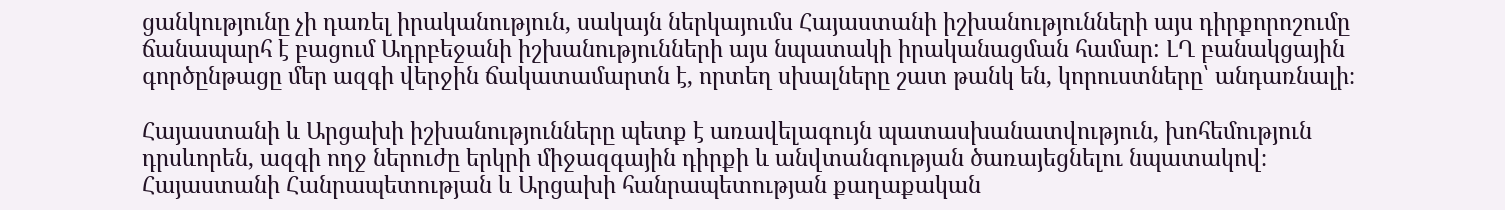ցանկությունը չի դառել իրականություն, սակայն ներկայումս Հայաստանի իշխանությունների այս դիրքորոշումը ճանապարհ է բացում Ադրբեջանի իշխանությունների այս նպատակի իրականացման համար: ԼՂ բանակցային գործընթացը մեր ազգի վերջին ճակատամարտն է, որտեղ սխալները շատ թանկ են, կորուստները՝ անդառնալի։

Հայաստանի և Արցախի իշխանությունները պետք է առավելագույն պատասխանատվություն, խոհեմություն դրսևորեն, ազգի ողջ ներուժը երկրի միջազգային դիրքի և անվտանգության ծառայեցնելու նպատակով։ Հայաստանի Հանրապետության և Արցախի հանրապետության քաղաքական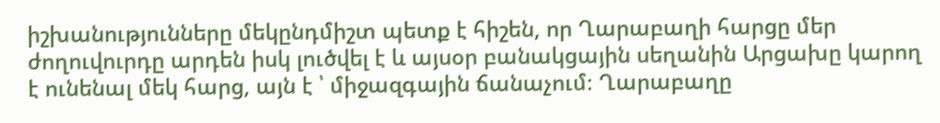իշխանությունները մեկընդմիշտ պետք է հիշեն, որ Ղարաբաղի հարցը մեր ժողուվուրդը արդեն իսկ լուծվել է և այսօր բանակցային սեղանին Արցախը կարող է ունենալ մեկ հարց, այն է ՝ միջազգային ճանաչում։ Ղարաբաղը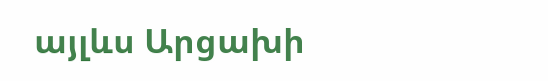այլևս Արցախի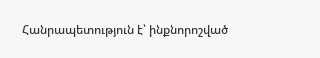Հանրապետություն է՝ ինքնորոշված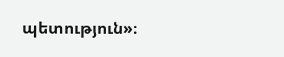պետություն»։